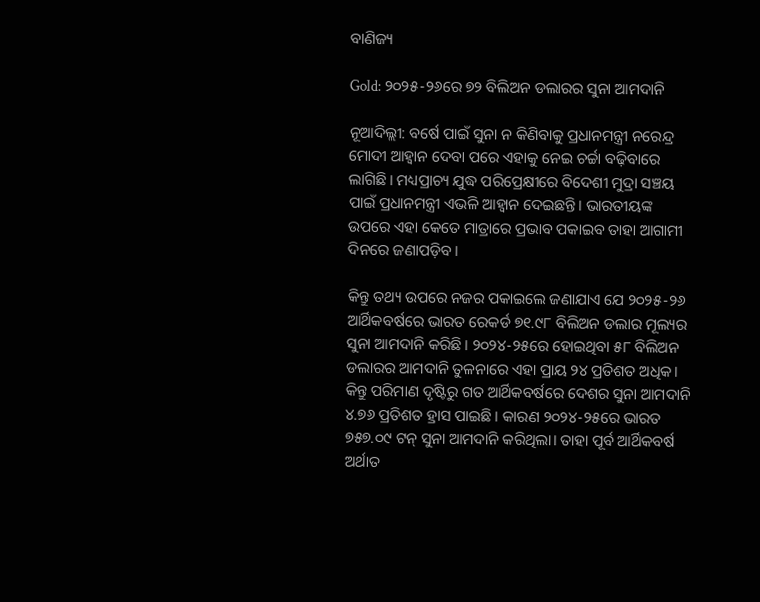ବାଣିଜ୍ୟ

Gold: ୨୦୨୫-୨୬ରେ ୭୨ ବିଲିଅନ ଡଲାରର ସୁନା ଆମଦାନି

ନୂଆଦିଲ୍ଲୀ: ବର୍ଷେ ପାଇଁ ସୁନା ନ କିଣିବାକୁ ପ୍ରଧାନମନ୍ତ୍ରୀ ନରେନ୍ଦ୍ର ମୋଦୀ ଆହ୍ବାନ ଦେବା ପରେ ଏହାକୁ ନେଇ ଚର୍ଚ୍ଚା ବଢ଼ିବାରେ ଲାଗିଛି। ମଧ୍ୟପ୍ରାଚ୍ୟ ଯୁଦ୍ଧ ପରିପ୍ରେକ୍ଷୀରେ ବିଦେଶୀ ମୁଦ୍ରା ସଞ୍ଚୟ ପାଇଁ ପ୍ରଧାନମନ୍ତ୍ରୀ ଏଭଳି ଆହ୍ବାନ ଦେଇଛନ୍ତି। ଭାରତୀୟଙ୍କ ଉପରେ ଏହା କେତେ ମାତ୍ରାରେ ପ୍ରଭାବ ପକାଇବ ତାହା ଆଗାମୀ ଦିନରେ ଜଣାପଡ଼ିବ।

କିନ୍ତୁ ତଥ୍ୟ ଉପରେ ନଜର ପକାଇଲେ ଜଣାଯାଏ ଯେ ୨୦୨୫-୨୬ ଆର୍ଥିକବର୍ଷରେ ଭାରତ ରେକର୍ଡ ୭୧.୯୮ ବିଲିଅନ ଡଲାର ମୂଲ୍ୟର ସୁନା ଆମଦାନି କରିଛି। ୨୦୨୪-୨୫ରେ ହୋଇଥିବା ୫୮ ବିଲିଅନ ଡଲାରର ଆମଦାନି ତୁଳନାରେ ଏହା ପ୍ରାୟ ୨୪ ପ୍ରତିଶତ ଅଧିକ। କିନ୍ତୁ ପରିମାଣ ଦୃଷ୍ଟିରୁ ଗତ ଆର୍ଥିକବର୍ଷରେ ଦେଶର ସୁନା ଆମଦାନି ୪.୭୬ ପ୍ରତିଶତ ହ୍ରାସ ପାଇଛି। କାରଣ ୨୦୨୪-୨୫ରେ ଭାରତ ୭୫୭.୦୯ ଟନ୍‌ ସୁନା ଆମଦାନି କରିଥିଲା। ତାହା ପୂର୍ବ ଆର୍ଥିକବର୍ଷ ଅର୍ଥାତ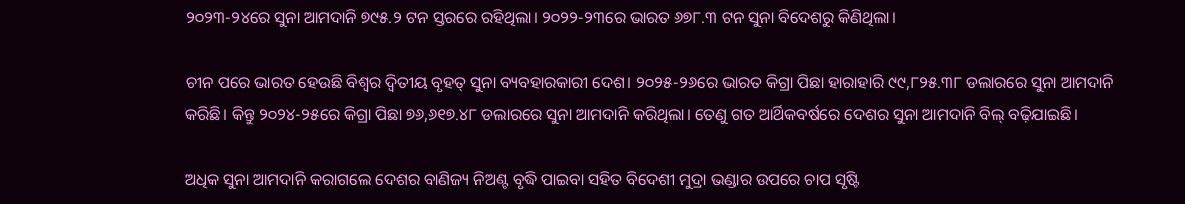୨୦୨୩-୨୪ରେ ସୁନା ଆମଦାନି ୭୯୫.୨ ଟନ ସ୍ତରରେ ରହିଥିଲା। ୨୦୨୨-୨୩ରେ ଭାରତ ୬୭୮.୩ ଟନ ସୁନା ବିଦେଶରୁ କିଣିଥିଲା।

ଚୀନ ପରେ ଭାରତ ହେଉଛି ବିଶ୍ବର ଦ୍ବିତୀୟ ବୃହତ୍‌ ସୁନା ବ୍ୟବହାରକାରୀ ଦେଶ। ୨୦୨୫-୨୬ରେ ଭାରତ କିଗ୍ରା ପିଛା ହାରାହାରି ୯୯,୮୨୫.୩୮ ଡଲାରରେ ସୁନା ଆମଦାନି କରିଛି। କିନ୍ତୁ ୨୦୨୪-୨୫ରେ କିଗ୍ରା ପିଛା ୭୬,୬୧୭.୪୮ ଡଲାରରେ ସୁନା ଆମଦାନି କରିଥିଲା। ତେଣୁ ଗତ ଆର୍ଥିକବର୍ଷରେ ଦେଶର ସୁନା ଆମଦାନି ବିଲ୍‌ ବଢ଼ିଯାଇଛି।

ଅଧିକ ସୁନା ଆମଦାନି କରାଗଲେ ଦେଶର ବାଣିଜ୍ୟ ନିଅଣ୍ଟ ବୃଦ୍ଧି ପାଇବା ସହିତ ବିଦେଶୀ ମୁଦ୍ରା ଭଣ୍ଡାର ଉପରେ ଚାପ ସୃଷ୍ଟି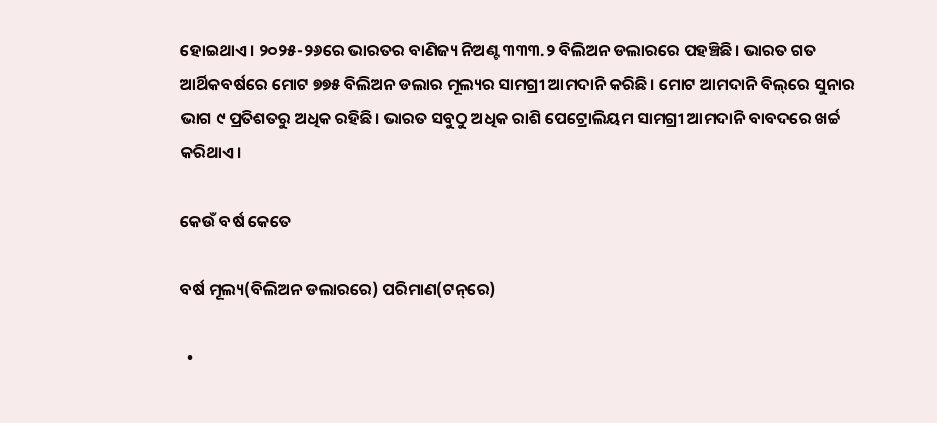ହୋଇଥାଏ। ୨୦୨୫-୨୬ରେ ଭାରତର ବାଣିଜ୍ୟ ନିଅଣ୍ଟ ୩୩୩.୨ ବିଲିଅନ ଡଲାରରେ ପହଞ୍ଚିଛି। ଭାରତ ଗତ ଆର୍ଥିକବର୍ଷରେ ମୋଟ ୭୭୫ ବିଲିଅନ ଡଲାର ମୂଲ୍ୟର ସାମଗ୍ରୀ ଆମଦାନି କରିଛି। ମୋଟ ଆମଦାନି ବିଲ୍‌ରେ ସୁନାର ଭାଗ ୯ ପ୍ରତିଶତରୁ ଅଧିକ ରହିଛି। ଭାରତ ସବୁଠୁ ଅଧିକ ରାଶି ପେଟ୍ରୋଲିୟମ ସାମଗ୍ରୀ ଆମଦାନି ବାବଦରେ ଖର୍ଚ୍ଚ କରିଥାଏ।

କେଉଁ ବର୍ଷ କେତେ

ବର୍ଷ ମୂଲ୍ୟ(ବିଲିଅନ ଡଲାରରେ) ପରିମାଣ(ଟନ୍‌ରେ)

  •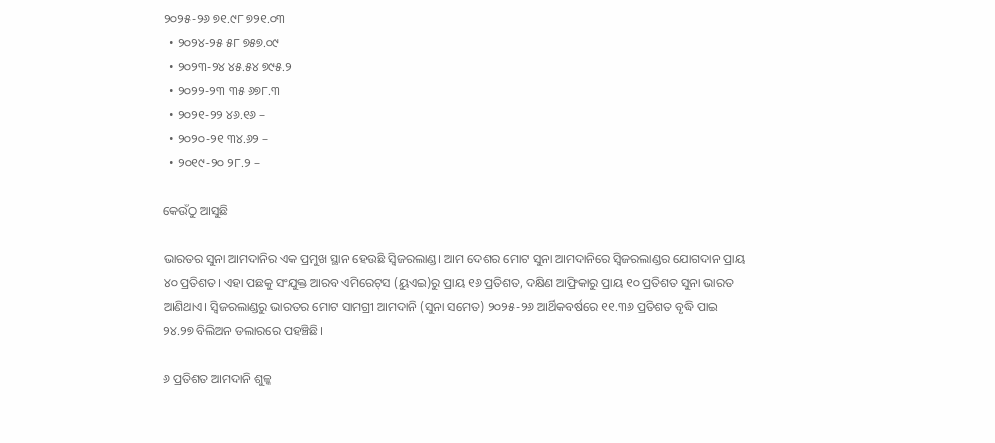୨୦୨୫-୨୬ ୭୧.୯୮ ୭୨୧.୦୩
  • ୨୦୨୪-୨୫ ୫୮ ୭୫୭.୦୯
  • ୨୦୨୩-୨୪ ୪୫.୫୪ ୭୯୫.୨
  • ୨୦୨୨-୨୩ ୩୫ ୬୭୮.୩
  • ୨୦୨୧-୨୨ ୪୬.୧୬ –
  • ୨୦୨୦-୨୧ ୩୪.୬୨ –
  • ୨୦୧୯-୨୦ ୨୮.୨ –

କେଉଁଠୁ ଆସୁଛି

ଭାରତର ସୁନା ଆମଦାନିର ଏକ ପ୍ରମୁଖ ସ୍ଥାନ ହେଉଛି ସ୍ବିଜରଲାଣ୍ଡ। ଆମ ଦେଶର ମୋଟ ସୁନା ଆମଦାନିରେ ସ୍ବିଜରଲାଣ୍ଡର ଯୋଗଦାନ ପ୍ରାୟ ୪୦ ପ୍ରତିଶତ। ଏହା ପଛକୁ ସଂଯୁକ୍ତ ଆରବ ଏମିରେଟ୍‌ସ (ୟୁଏଇ)ରୁ ପ୍ରାୟ ୧୬ ପ୍ରତିଶତ, ଦକ୍ଷିଣ ଆଫ୍ରିକାରୁ ପ୍ରାୟ ୧୦ ପ୍ରତିଶତ ସୁନା ଭାରତ ଆଣିଥାଏ। ସ୍ବିଜରଲାଣ୍ଡରୁ ଭାରତର ମୋଟ ସାମଗ୍ରୀ ଆମଦାନି (ସୁନା ସମେତ) ୨୦୨୫-୨୬ ଆର୍ଥିକବର୍ଷରେ ୧୧.୩୬ ପ୍ରତିଶତ ବୃଦ୍ଧି ପାଇ ୨୪.୨୭ ବିଲିଅନ ଡଲାରରେ ପହଞ୍ଚିଛି।

୬ ପ୍ରତିଶତ ଆମଦାନି ଶୁଳ୍କ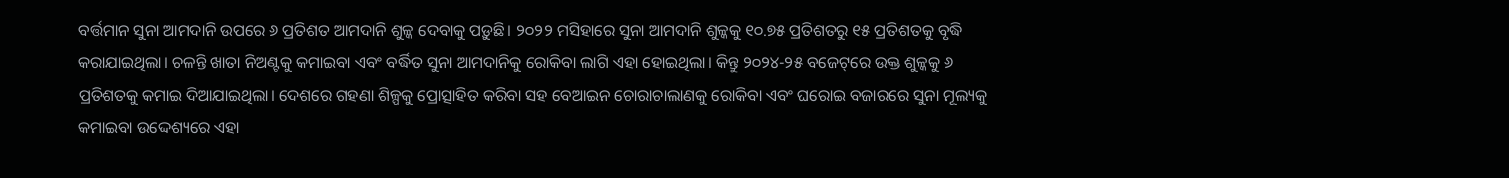ବର୍ତ୍ତମାନ ସୁନା ଆମଦାନି ଉପରେ ୬ ପ୍ରତିଶତ ଆମଦାନି ଶୁଳ୍କ ଦେବାକୁ ପଡ଼ୁଛି। ୨୦୨୨ ମସିହାରେ ସୁନା ଆମଦାନି ଶୁଳ୍କକୁ ୧୦.୭୫ ପ୍ରତିଶତରୁ ୧୫ ପ୍ରତିଶତକୁ ବୃଦ୍ଧି କରାଯାଇଥିଲା। ଚଳନ୍ତି ଖାତା ନିଅଣ୍ଟକୁ କମାଇବା ଏବଂ ବର୍ଦ୍ଧିତ ସୁନା ଆମଦାନିକୁ ରୋକିବା ଲାଗି ଏହା ହୋଇଥିଲା। କିନ୍ତୁ ୨୦୨୪-୨୫ ବଜେଟ୍‌ରେ ଉକ୍ତ ଶୁଳ୍କକୁ ୬ ପ୍ରତିଶତକୁ କମାଇ ଦିଆଯାଇଥିଲା। ଦେଶରେ ଗହଣା ଶିଳ୍ପକୁ ପ୍ରୋତ୍ସାହିତ କରିବା ସହ ବେଆଇନ ଚୋରାଚାଲାଣକୁ ରୋକିବା ଏବଂ ଘରୋଇ ବଜାରରେ ସୁନା ମୂଲ୍ୟକୁ କମାଇବା ଉଦ୍ଦେଶ୍ୟରେ ‌ଏହା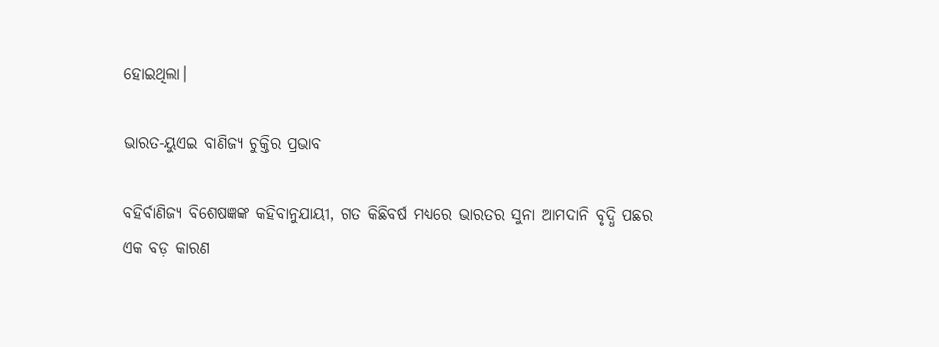ହୋଇଥିଲା।

ଭାରତ-ୟୁଏଇ ବାଣିଜ୍ୟ ଚୁକ୍ତିର ପ୍ରଭାବ

ବହିର୍ବାଣିଜ୍ୟ ବିଶେଷଜ୍ଞଙ୍କ କହିବାନୁଯାୟୀ, ଗତ କିଛିବର୍ଷ ମଧ୍ୟରେ ଭାରତର ସୁନା ଆମଦାନି ବୃଦ୍ଧି ପଛର ଏକ ବଡ଼ କାରଣ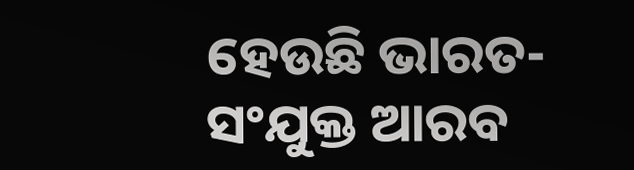ହେଉଛି ଭାରତ-ସଂଯୁକ୍ତ ଆରବ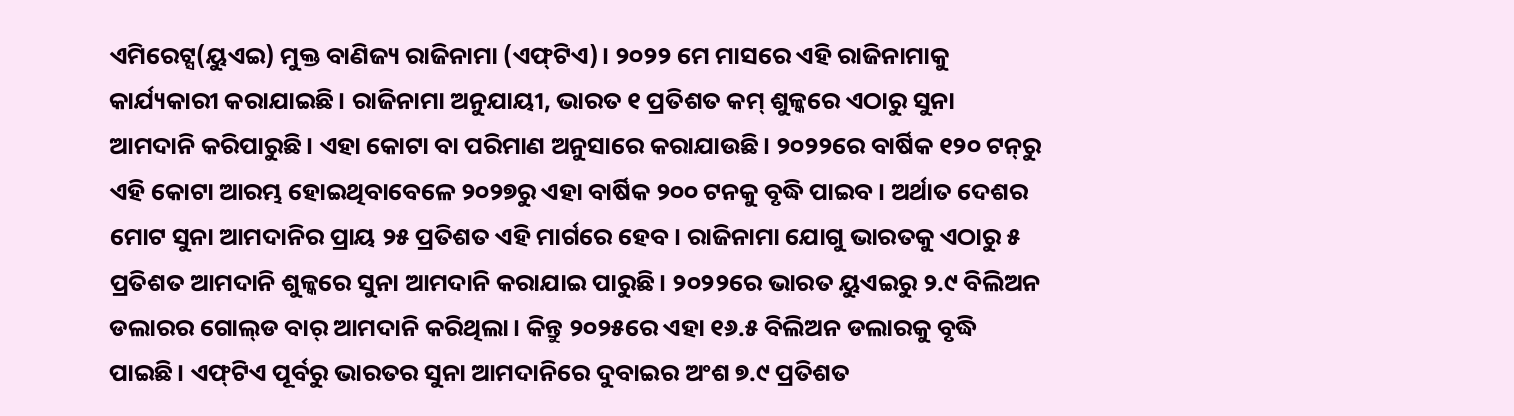ଏମିରେଟ୍ସ(ୟୁଏଇ) ମୁକ୍ତ ବାଣିଜ୍ୟ ରାଜିନାମା (ଏଫ୍‌ଟିଏ)। ୨୦୨୨ ମେ ମାସରେ ଏହି ରାଜିନାମାକୁ କାର୍ଯ୍ୟକାରୀ କରାଯାଇଛି। ରାଜିନାମା ଅନୁଯାୟୀ, ଭାରତ ୧ ପ୍ରତିଶତ କମ୍‌ ଶୁଳ୍କରେ ଏଠାରୁ ସୁନା ଆମଦାନି କରିପାରୁଛି। ଏହା କୋଟା ବା ପରିମାଣ ଅନୁସାରେ କରାଯାଉଛି। ୨୦୨୨ରେ ବାର୍ଷିକ ୧୨୦ ଟନ୍‌ରୁ ଏହି କୋଟା ଆରମ୍ଭ ହୋଇଥିବାବେଳେ ୨୦୨୭ରୁ ଏହା ବାର୍ଷିକ ୨୦୦ ଟନକୁ ବୃଦ୍ଧି ପାଇବ। ଅର୍ଥାତ ଦେଶର ମୋଟ ସୁନା ଆମଦାନିର ପ୍ରାୟ ୨୫ ପ୍ରତିଶତ ଏହି ମାର୍ଗରେ ହେବ। ରାଜିନାମା ଯୋଗୁ ଭାରତକୁ ଏଠାରୁ ୫ ପ୍ରତିଶତ ଆମଦାନି ଶୁଳ୍କରେ ସୁନା ଆମଦାନି କରାଯାଇ ପାରୁଛି। ୨୦୨୨ରେ ଭାରତ ୟୁଏଇରୁ ୨.୯ ବିଲିଅନ ଡଲାରର ଗୋଲ୍‌ଡ ବାର୍‌ ଆମଦାନି କରିଥିଲା। କିନ୍ତୁ ୨୦୨୫ରେ ଏହା ୧୬.୫ ବିଲିଅନ ଡଲାରକୁ ବୃଦ୍ଧି ପାଇଛି। ଏଫ୍‌ଟିଏ ପୂର୍ବରୁ ଭାରତର ସୁନା ଆମଦାନିରେ ଦୁବାଇର ଅଂଶ ୭.୯ ପ୍ରତିଶତ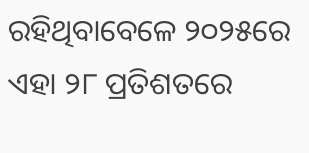ରହିଥିବାବେଳେ ୨୦୨୫ରେ ଏହା ୨୮ ପ୍ରତିଶତରେ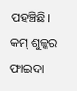ପହଞ୍ଚିଛି। କମ୍‌ ଶୁଳ୍କର ଫାଇଦା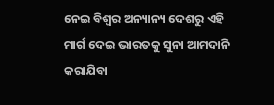ନେଇ ବିଶ୍ବର ଅନ୍ୟାନ୍ୟ ଦେଶରୁ ଏହି ମାର୍ଗ ଦେଇ ଭାରତକୁ ସୁନା ଆମଦାନି କରାଯିବା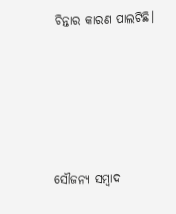ଚିନ୍ତାର କାରଣ ପାଲଟିଛି।





ସୌଜନ୍ୟ ସମ୍ବାଦ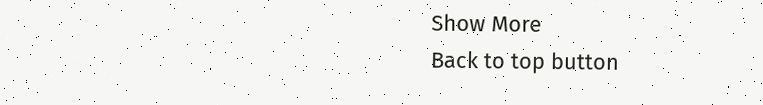Show More
Back to top button